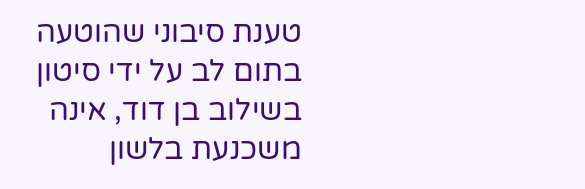טענת סיבוני שהוטעה בתום לב על ידי סיטון בשילוב בן דוד, אינה משכנעת בלשון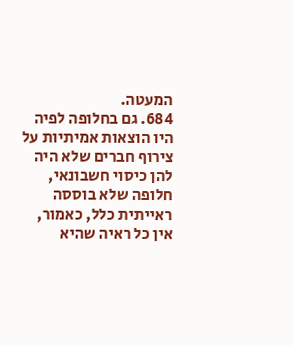המעטה.
684. גם בחלופה לפיה היו הוצאות אמיתיות על צירוף חברים שלא היה להן כיסוי חשבונאי, חלופה שלא בוססה ראייתית כלל, כאמור, אין כל ראיה שהיא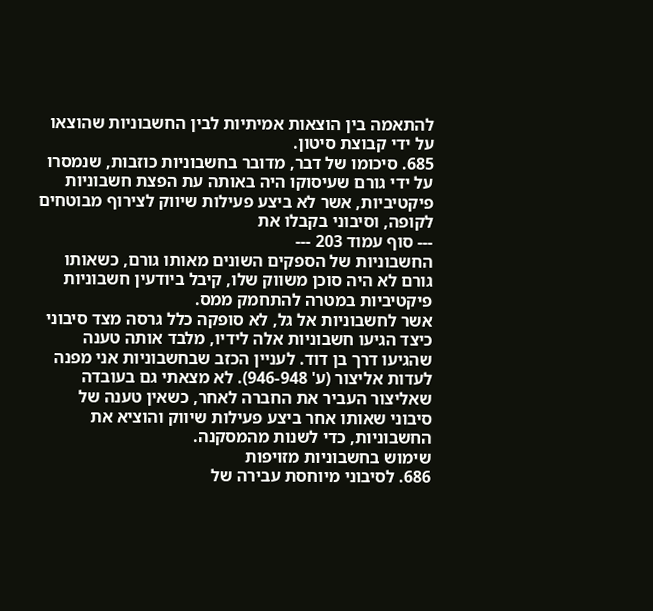להתאמה בין הוצאות אמיתיות לבין החשבוניות שהוצאו על ידי קבוצת סיטון.
685. סיכומו של דבר, מדובר בחשבוניות כוזבות, שנמסרו על ידי גורם שעיסוקו היה באותה עת הפצת חשבוניות פיקטיביות, אשר לא ביצע פעילות שיווק לצירוף מבוטחים לקופה, וסיבוני בקבלו את
--- סוף עמוד 203 ---
החשבוניות של הספקים השונים מאותו גורם, כשאותו גורם לא היה סוכן משווק שלו, קיבל ביודעין חשבוניות פיקטיביות במטרה להתחמק ממס.
אשר לחשבוניות אל גל, לא סופקה כלל גרסה מצד סיבוני כיצד הגיעו חשבוניות אלה לידיו, מלבד אותה טענה שהגיעו דרך בן דוד. לעניין הכזב שבחשבוניות אני מפנה לעדות אליצור (ע' 946-948). לא מצאתי גם בעובדה שאליצור העביר את החברה לאחר, כשאין טענה של סיבוני שאותו אחר ביצע פעילות שיווק והוציא את החשבוניות, כדי לשנות מהמסקנה.
שימוש בחשבוניות מזויפות
686. לסיבוני מיוחסת עבירה של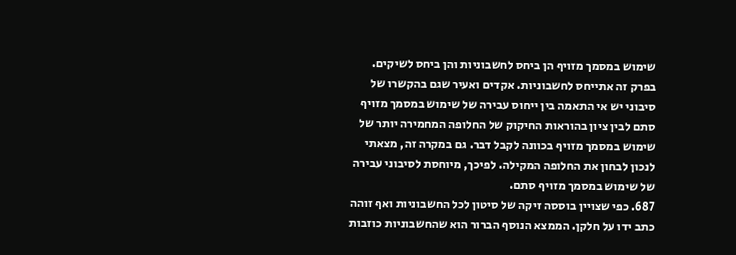שימוש במסמך מזויף הן ביחס לחשבוניות והן ביחס לשיקים. בפרק זה אתייחס לחשבוניות. אקדים ואעיר שגם בהקשרו של סיבוני יש אי התאמה בין ייחוס עבירה של שימוש במסמך מזויף סתם לבין ציון בהוראות החיקוק של החלופה המחמירה יותר של שימוש במסמך מזויף בכוונה לקבל דבר. גם במקרה זה, מצאתי לנכון לבחון את החלופה המקילה. לפיכך, מיוחסת לסיבוני עבירה של שימוש במסמך מזויף סתם.
687. כפי שצויין בוססה זיקה של סיטון לכל החשבוניות ואף זוהה כתב ידו על חלקן. הממצא הנוסף הברור הוא שהחשבוניות כוזבות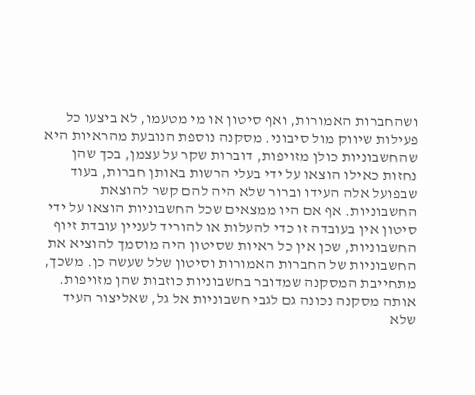ושהחברות האמורות, ואף סיטון או מי מטעמו, לא ביצעו כל פעילות שיווק מול סיבוני. מסקנה נוספת הנובעת מהראיות היא שהחשבוניות כולן מזויפות, דוברות שקר על עצמן, בכך שהן נחזות כאילו הוצאו על ידי בעלי הרשות באותן חברות, בעוד שבפועל אלה העידו וברור שלא היה להם קשר להוצאת החשבוניות. אף אם היו ממצאים שכל החשבוניות הוצאו על ידי סיטון אין בעובדה זו כדי להעלות או להוריד לעניין עובדת זיוף החשבוניות, שכן אין כל ראיות שסיטון היה מוסמך להוציא את החשבוניות של החברות האמורות וסיטון שלל שעשה כן. משכך, מתחייבת המסקנה שמדובר בחשבוניות כוזבות שהן מזויפות.
אותה מסקנה נכונה גם לגבי חשבוניות אל גל, שאליצור העיד שלא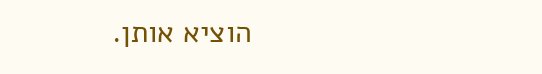הוציא אותן.